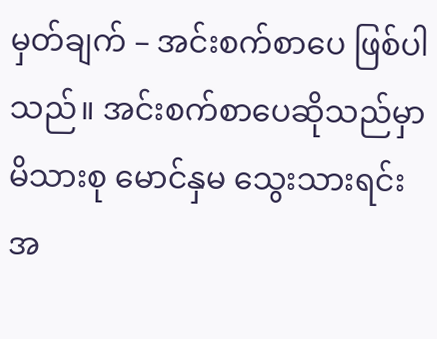မှတ်ချက် – အင်းစက်စာပေ ဖြစ်ပါသည်။ အင်းစက်စာပေဆိုသည်မှာ မိသားစု မောင်နှမ သွေးသားရင်း အ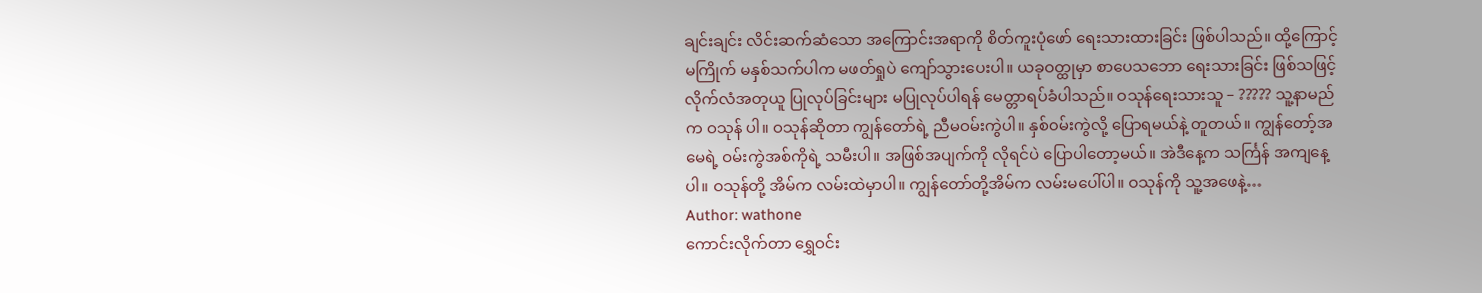ချင်းချင်း လိင်းဆက်ဆံသော အကြောင်းအရာကို စိတ်ကူးပုံဖော် ရေးသားထားခြင်း ဖြစ်ပါသည်။ ထို့ကြောင့် မကြိုက် မနှစ်သက်ပါက မဖတ်ရှုပဲ ကျော်သွားပေးပါ။ ယခုဝတ္ထုမှာ စာပေသဘော ရေးသားခြင်း ဖြစ်သဖြင့် လိုက်လံအတုယူ ပြုလုပ်ခြင်းများ မပြုလုပ်ပါရန် မေတ္တာရပ်ခံပါသည်။ ဝသုန်ရေးသားသူ – ????? သူ့နာမည်က ဝသုန် ပါ။ ဝသုန်ဆိုတာ ကျွန်တော်ရဲ့ ညီမဝမ်းကွဲပါ။ နှစ်၀မ်းကွဲလို့ ပြောရမယ်နဲ့ တူတယ်။ ကျွန်တော့်အမေရဲ့ ဝမ်းကွဲအစ်ကိုရဲ့ သမီးပါ။ အဖြစ်အပျက်ကို လိုရင်ပဲ ပြောပါတော့မယ်။ အဲဒီနေ့က သင်္ကြန် အကျနေ့ပါ။ ဝသုန်တို့ အိမ်က လမ်းထဲမှာပါ။ ကျွန်တော်တို့အိမ်က လမ်းမပေါ်ပါ။ ဝသုန်ကို သူ့အဖေနဲ့…
Author: wathone
ကောင်းလိုက်တာ ရွှေဝင်း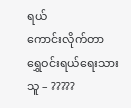ရယ်
ကောင်းလိုက်တာ ရွှေဝင်းရယ်ရေးသားသူ – ?????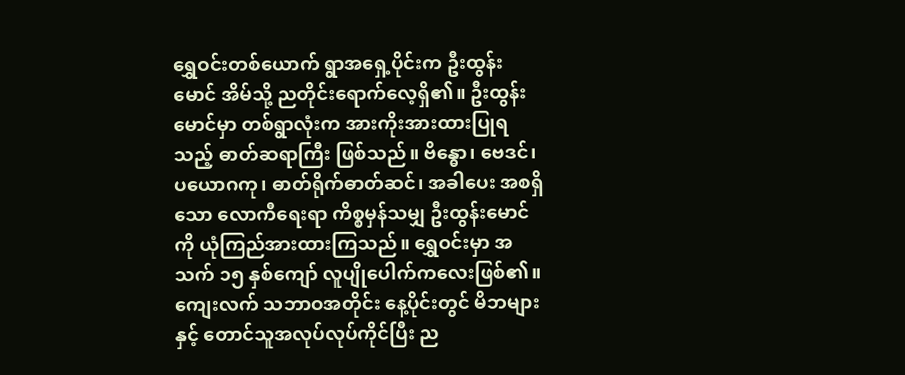ရွှေဝင်းတစ်ယောက် ရွာအရှေ့ပိုင်းက ဦးထွန်းမောင် အိမ်သို့ ညတိုင်းရောက်လေ့ရှိ၏။ ဦးထွန်းမောင်မှာ တစ်ရွာလုံးက အားကိုးအားထားပြုရသည့် ဓာတ်ဆရာကြီး ဖြစ်သည်။ ဗိန္ဓော၊ ဗေဒင်၊ ပယောဂကု၊ ဓာတ်ရိုက်ဓာတ်ဆင်၊ အခါပေး အစရှိသော လောကီရေးရာ ကိစ္စမှန်သမျှ ဦးထွန်းမောင်ကို ယုံကြည်အားထားကြသည်။ ရွှေဝင်းမှာ အသက် ၁၅ နှစ်ကျော် လူပျိုပေါက်ကလေးဖြစ်၏။ ကျေးလက် သဘာဝအတိုင်း နေ့ပိုင်းတွင် မိဘများနှင့် တောင်သူအလုပ်လုပ်ကိုင်ပြီး ည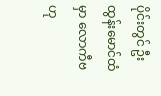ပိုင်းတွင် ဦးထွန်းမောင်ထံမှာ လောကီဗဟု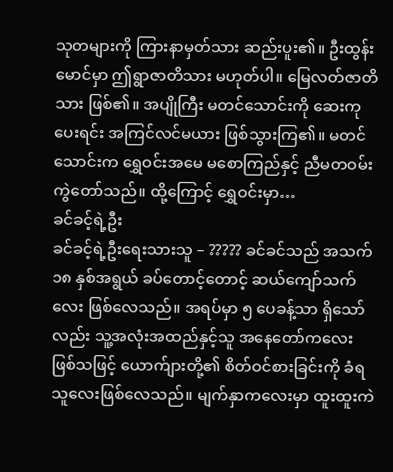သုတများကို ကြားနာမှတ်သား ဆည်းပူး၏။ ဦးထွန်းမောင်မှာ ဤရွာဇာတိသား မဟုတ်ပါ။ မြေလတ်ဇာတိသား ဖြစ်၏။ အပျိုကြီး မတင်သောင်းကို ဆေးကုပေးရင်း အကြင်လင်မယား ဖြစ်သွားကြ၏။ မတင်သောင်းက ရွှေဝင်းအမေ မစောကြည်နှင့် ညီမတဝမ်းကွဲတော်သည်။ ထို့ကြောင့် ရွှေဝင်းမှာ…
ခင်ခင့်ရဲ့ဦး
ခင်ခင့်ရဲ့ဦးရေးသားသူ – ????? ခင်ခင်သည် အသက် ၁၈ နှစ်အရွယ် ခပ်တောင့်တောင့် ဆယ်ကျော်သက်လေး ဖြစ်လေသည်။ အရပ်မှာ ၅ ပေခန့်သာ ရှိသော်လည်း သူ့အလုံးအထည်နှင့်သူ အနေတော်ကလေး ဖြစ်သဖြင့် ယောက်ျားတို့၏ စိတ်ဝင်စားခြင်းကို ခံရသူလေးဖြစ်လေသည်။ မျက်နှာကလေးမှာ ထူးထူးကဲ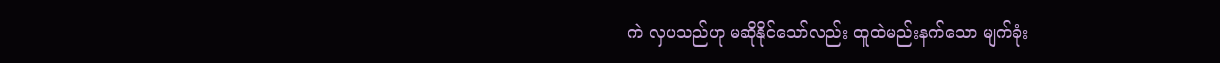ကဲ လှပသည်ဟု မဆိုနိုင်သော်လည်း ထူထဲမည်းနက်သော မျက်ခုံး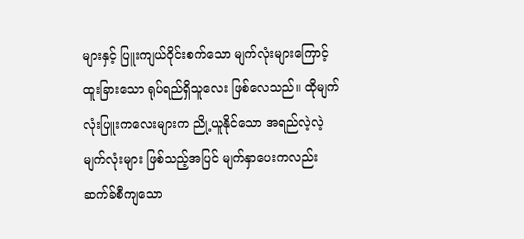များနှင့် ပြူးကျယ်ဝိုင်းစက်သော မျက်လုံးများကြောင့် ထူးခြားသော ရုပ်ရည်ရှိသူလေး ဖြစ်လေသည်။ ထိုမျက်လုံးပြူးကလေးများက ညို့ယူနိုင်သော အရည်လဲ့လဲ့ မျက်လုံးများ ဖြစ်သည့်အပြင် မျက်နှာပေးကလည်း ဆက်ခ်စီကျသော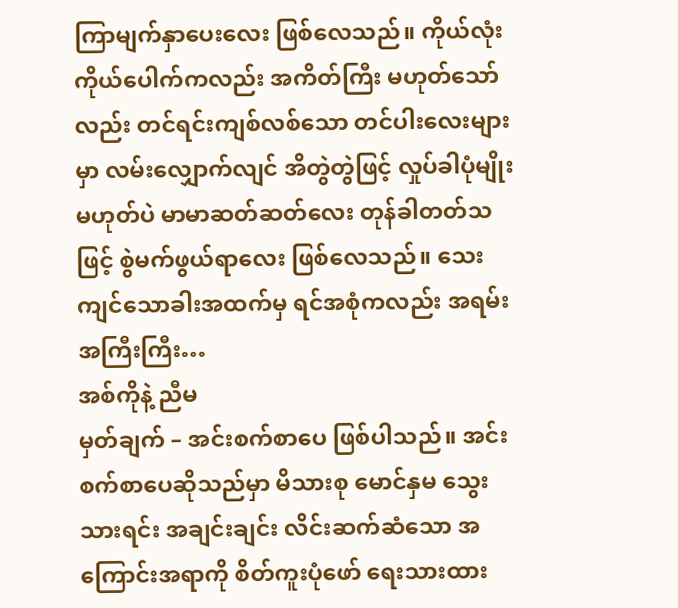ကြာမျက်နှာပေးလေး ဖြစ်လေသည်။ ကိုယ်လုံးကိုယ်ပေါက်ကလည်း အကိတ်ကြီး မဟုတ်သော်လည်း တင်ရင်းကျစ်လစ်သော တင်ပါးလေးများမှာ လမ်းလျှောက်လျင် အိတွဲတွဲဖြင့် လှုပ်ခါပုံမျိုးမဟုတ်ပဲ မာမာဆတ်ဆတ်လေး တုန်ခါတတ်သဖြင့် စွဲမက်ဖွယ်ရာလေး ဖြစ်လေသည်။ သေးကျင်သောခါးအထက်မှ ရင်အစုံကလည်း အရမ်းအကြီးကြီး…
အစ်ကိုနဲ့ ညီမ
မှတ်ချက် – အင်းစက်စာပေ ဖြစ်ပါသည်။ အင်းစက်စာပေဆိုသည်မှာ မိသားစု မောင်နှမ သွေးသားရင်း အချင်းချင်း လိင်းဆက်ဆံသော အကြောင်းအရာကို စိတ်ကူးပုံဖော် ရေးသားထား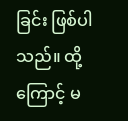ခြင်း ဖြစ်ပါသည်။ ထို့ကြောင့် မ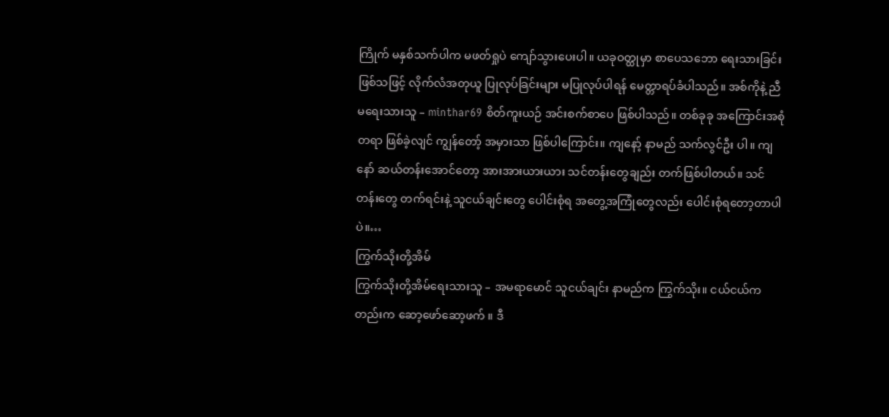ကြိုက် မနှစ်သက်ပါက မဖတ်ရှုပဲ ကျော်သွားပေးပါ။ ယခုဝတ္ထုမှာ စာပေသဘော ရေးသားခြင်း ဖြစ်သဖြင့် လိုက်လံအတုယူ ပြုလုပ်ခြင်းများ မပြုလုပ်ပါရန် မေတ္တာရပ်ခံပါသည်။ အစ်ကိုနဲ့ ညီမရေးသားသူ – minthar69 စိတ်ကူးယဉ် အင်းစက်စာပေ ဖြစ်ပါသည်။ တစ်ခုခု အကြောင်းအစုံတရာ ဖြစ်ခဲ့လျင် ကျွန်တော့် အမှားသာ ဖြစ်ပါကြောင်း။ ကျနော့် နာမည် သက်လွင်ဦး ပါ။ ကျနော် ဆယ်တန်းအောင်တော့ အားအားယားယား သင်တန်းတွေချည်း တက်ဖြစ်ပါတယ်။ သင်တန်းတွေ တက်ရင်းနဲ့ သူငယ်ချင်းတွေ ပေါင်းစုံရ အတွေ့အကြုံတွေလည်း ပေါင်းစုံရတော့တာပါပဲ။…
ကြွက်သိုးတို့အိမ်
ကြွက်သိုးတို့အိမ်ရေးသားသူ – အမရာမောင် သူငယ်ချင်း နာမည်က ကြွက်သိုး။ ငယ်ငယ်ကတည်းက ဆော့ဖော်ဆော့ဖက် ။ ဒီ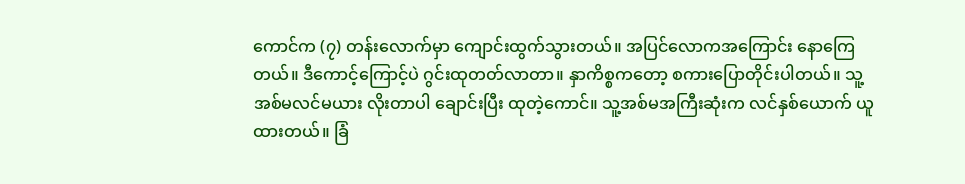ကောင်က (၇) တန်းလောက်မှာ ကျောင်းထွက်သွားတယ်။ အပြင်လောကအကြောင်း နောကြေတယ်။ ဒီကောင့်ကြောင့်ပဲ ဂွင်းထုတတ်လာတာ။ နှာကိစ္စကတော့ စကားပြောတိုင်းပါတယ်။ သူ့အစ်မလင်မယား လိုးတာပါ ချောင်းပြီး ထုတဲ့ကောင်။ သူ့အစ်မအကြီးဆုံးက လင်နှစ်ယောက် ယူထားတယ်။ ခြံ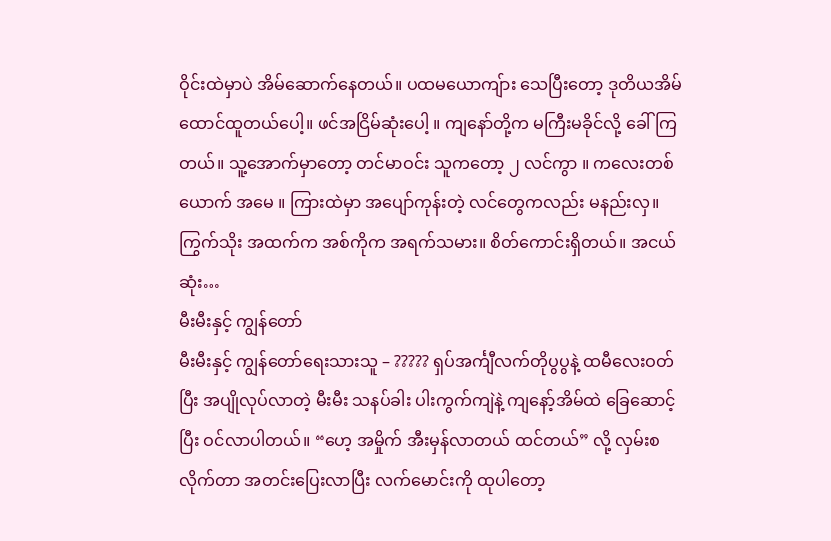ဝိုင်းထဲမှာပဲ အိမ်ဆောက်နေတယ်။ ပထမယောကျ်ား သေပြီးတော့ ဒုတိယအိမ်ထောင်ထူတယ်ပေါ့။ ဖင်အငြိမ်ဆုံးပေါ့ ။ ကျနော်တို့က မကြီးမခိုင်လို့ ခေါ်ကြတယ်။ သူ့အောက်မှာတော့ တင်မာဝင်း သူကတော့ ၂ လင်ကွာ ။ ကလေးတစ်ယောက် အမေ ။ ကြားထဲမှာ အပျော်ကုန်းတဲ့ လင်တွေကလည်း မနည်းလှ။ ကြွက်သိုး အထက်က အစ်ကိုက အရက်သမား။ စိတ်ကောင်းရှိတယ်။ အငယ်ဆုံး…
မီးမီးနှင့် ကျွန်တော်
မီးမီးနှင့် ကျွန်တော်ရေးသားသူ – ????? ရှပ်အင်္ကျီလက်တိုပွပွနဲ့ ထမီလေးဝတ်ပြီး အပျိုလုပ်လာတဲ့ မီးမီး သနပ်ခါး ပါးကွက်ကျဲနဲ့ ကျနော့်အိမ်ထဲ ခြေဆောင့်ပြီး ဝင်လာပါတယ်။ “ဟေ့ အမှိုက် အီးမှန်လာတယ် ထင်တယ်” လို့ လှမ်းစလိုက်တာ အတင်းပြေးလာပြီး လက်မောင်းကို ထုပါတော့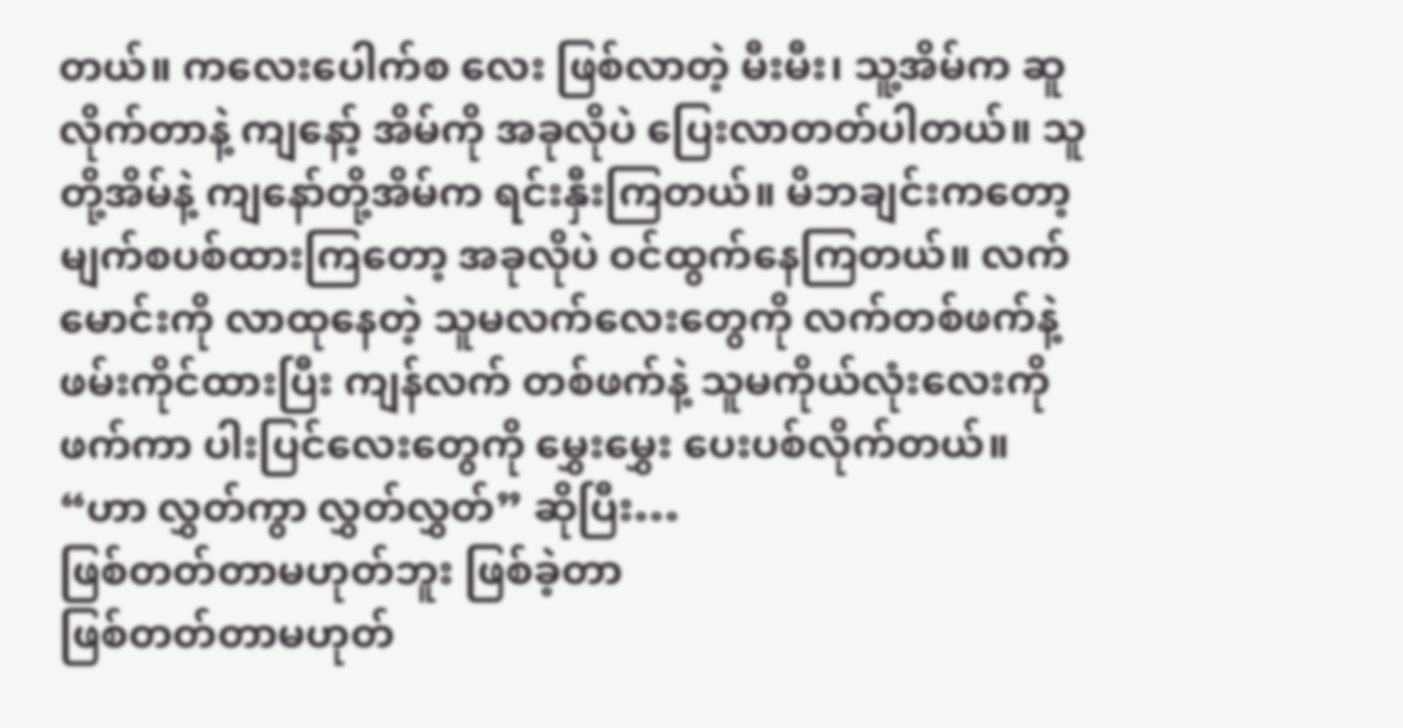တယ်။ ကလေးပေါက်စ လေး ဖြစ်လာတဲ့ မီးမီး၊ သူ့အိမ်က ဆူလိုက်တာနဲ့ ကျနော့် အိမ်ကို အခုလိုပဲ ပြေးလာတတ်ပါတယ်။ သူတို့အိမ်နဲ့ ကျနော်တို့အိမ်က ရင်းနှီးကြတယ်။ မိဘချင်းကတော့ မျက်စပစ်ထားကြတော့ အခုလိုပဲ ဝင်ထွက်နေကြတယ်။ လက်မောင်းကို လာထုနေတဲ့ သူမလက်လေးတွေကို လက်တစ်ဖက်နဲ့ ဖမ်းကိုင်ထားပြီး ကျန်လက် တစ်ဖက်နဲ့ သူမကိုယ်လုံးလေးကို ဖက်ကာ ပါးပြင်လေးတွေကို မွှေးမွှေး ပေးပစ်လိုက်တယ်။ “ဟာ လွှတ်ကွာ လွှတ်လွှတ်” ဆိုပြီး…
ဖြစ်တတ်တာမဟုတ်ဘူး ဖြစ်ခဲ့တာ
ဖြစ်တတ်တာမဟုတ်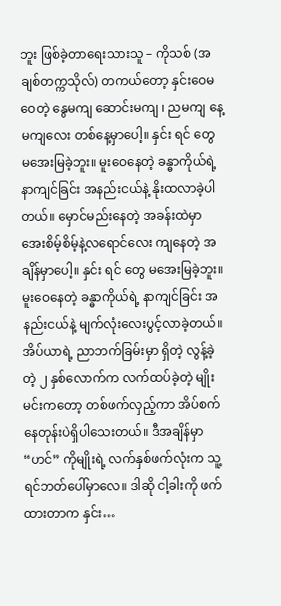ဘူး ဖြစ်ခဲ့တာရေးသားသူ – ကိုသစ် (အချစ်တက္ကသိုလ်) တကယ်တော့ နှင်းဝေမဝေတဲ့ နွေမကျ ဆောင်းမကျ ၊ ညမကျ နေ့မကျလေး တစ်နေ့မှာပေါ့။ နှင်း ရင် တွေ မအေးမြခဲ့ဘူး။ မူးဝေနေတဲ့ ခန္ဓာကိုယ်ရဲ့ နာကျင်ခြင်း အနည်းငယ်နဲ့ နိုးထလာခဲ့ပါတယ်။ မှောင်မည်းနေတဲ့ အခန်းထဲမှာ အေးစိမ့်စိမ့်နဲ့လရောင်လေး ကျနေတဲ့ အချိန်မှာပေါ့။ နှင်း ရင် တွေ မအေးမြခဲ့ဘူး။ မူးဝေနေတဲ့ ခန္ဓာကိုယ်ရဲ့ နာကျင်ခြင်း အနည်းငယ်နဲ့ မျက်လုံးလေးပွင့်လာခဲ့တယ်။ အိပ်ယာရဲ့ ညာဘက်ခြမ်းမှာ ရှိတဲ့ လွန့်ခဲ့တဲ့ ၂ နှစ်လောက်က လက်ထပ်ခဲ့တဲ့ မျိုးမင်းကတော့ တစ်ဖက်လှည့်ကာ အိပ်စက်နေတုန်းပဲရှိပါသေးတယ်။ ဒီအချိန်မှာ “ဟင်” ကိုမျိုးရဲ့ လက်နှစ်ဖက်လုံးက သူ့ရင်ဘတ်ပေါ်မှာလေ။ ဒါဆို ငါ့ခါးကို ဖက်ထားတာက နှင်း…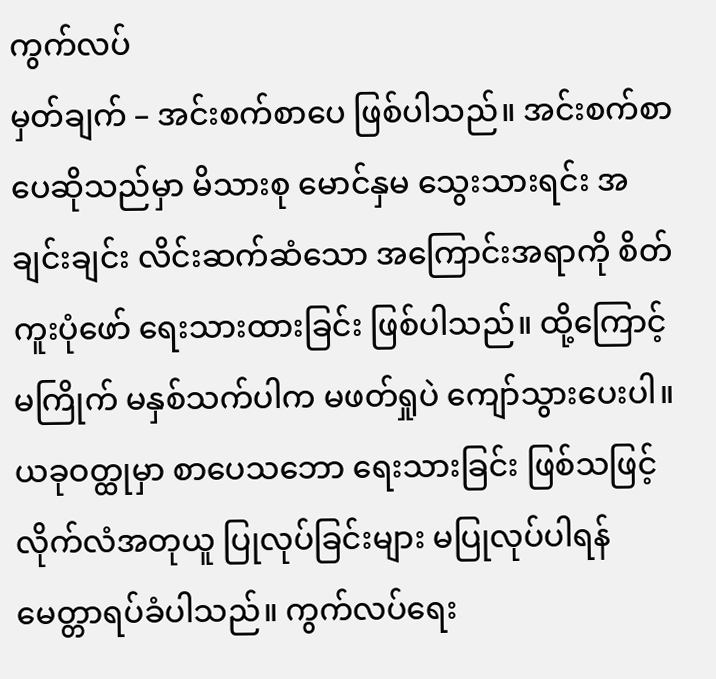ကွက်လပ်
မှတ်ချက် – အင်းစက်စာပေ ဖြစ်ပါသည်။ အင်းစက်စာပေဆိုသည်မှာ မိသားစု မောင်နှမ သွေးသားရင်း အချင်းချင်း လိင်းဆက်ဆံသော အကြောင်းအရာကို စိတ်ကူးပုံဖော် ရေးသားထားခြင်း ဖြစ်ပါသည်။ ထို့ကြောင့် မကြိုက် မနှစ်သက်ပါက မဖတ်ရှုပဲ ကျော်သွားပေးပါ။ ယခုဝတ္ထုမှာ စာပေသဘော ရေးသားခြင်း ဖြစ်သဖြင့် လိုက်လံအတုယူ ပြုလုပ်ခြင်းများ မပြုလုပ်ပါရန် မေတ္တာရပ်ခံပါသည်။ ကွက်လပ်ရေး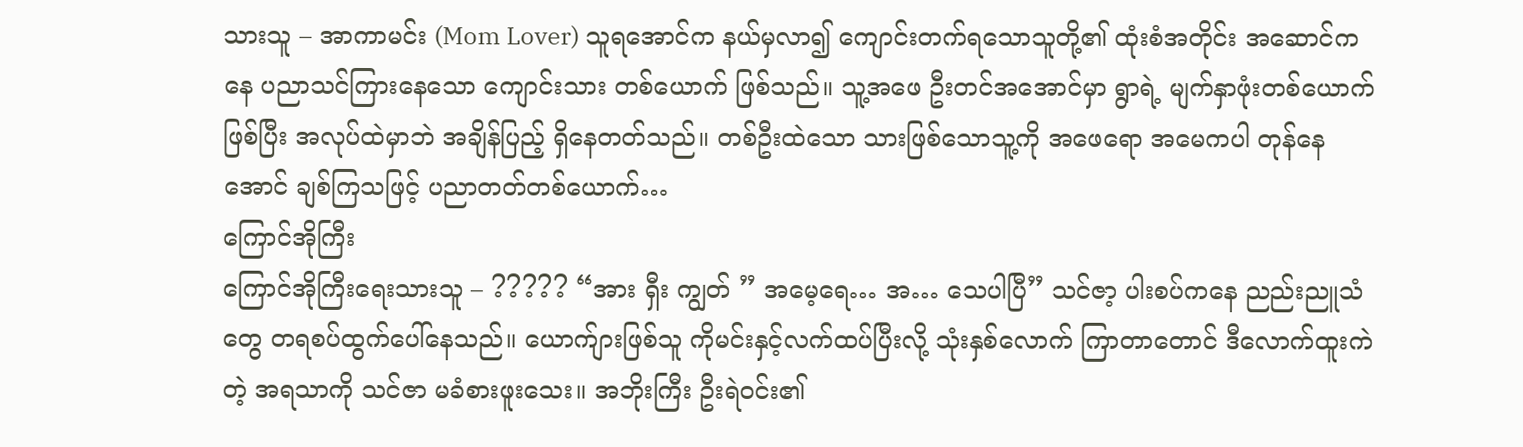သားသူ – အာကာမင်း (Mom Lover) သူရအောင်က နယ်မှလာ၍ ကျောင်းတက်ရသောသူတို့၏ ထုံးစံအတိုင်း အဆောင်ကနေ ပညာသင်ကြားနေသော ကျောင်းသား တစ်ယောက် ဖြစ်သည်။ သူ့အဖေ ဦးတင်အအောင်မှာ ရွာရဲ့ မျက်နှာဖုံးတစ်ယောက်ဖြစ်ပြီး အလုပ်ထဲမှာဘဲ အချိန်ပြည့် ရှိနေတတ်သည်။ တစ်ဦးထဲသော သားဖြစ်သောသူ့ကို အဖေရော အမေကပါ တုန်နေအောင် ချစ်ကြသဖြင့် ပညာတတ်တစ်ယောက်…
ကြောင်အိုကြီး
ကြောင်အိုကြီးရေးသားသူ – ????? “အား ရှီး ကျွတ် ” အမေ့ရေ… အ… သေပါပြီ” သင်ဇာ့ ပါးစပ်ကနေ ညည်းညူသံတွေ တရစပ်ထွက်ပေါ်နေသည်။ ယောက်ျားဖြစ်သူ ကိုမင်းနှင့်လက်ထပ်ပြီးလို့ သုံးနှစ်လောက် ကြာတာတောင် ဒီလောက်ထူးကဲတဲ့ အရသာကို သင်ဇာ မခံစားဖူးသေး။ အဘိုးကြီး ဦးရဲဝင်း၏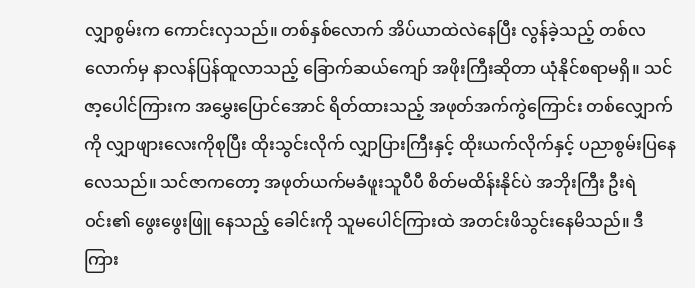လျှာစွမ်းက ကောင်းလှသည်။ တစ်နှစ်လောက် အိပ်ယာထဲလဲနေပြီး လွန်ခဲ့သည့် တစ်လလောက်မှ နာလန်ပြန်ထူလာသည့် ခြောက်ဆယ်ကျော် အဖိုးကြီးဆိုတာ ယုံနိုင်စရာမရှိ။ သင်ဇာ့ပေါင်ကြားက အမွှေးပြောင်အောင် ရိတ်ထားသည့် အဖုတ်အက်ကွဲကြောင်း တစ်လျှောက်ကို လျှာဖျားလေးကိုစုပြီး ထိုးသွင်းလိုက် လျှာပြားကြီးနှင့် ထိုးယက်လိုက်နှင့် ပညာစွမ်းပြနေလေသည်။ သင်ဇာကတော့ အဖုတ်ယက်မခံဖူးသူပီပီ စိတ်မထိန်းနိုင်ပဲ အဘိုးကြီး ဦးရဲဝင်း၏ ဖွေးဖွေးဖြူ နေသည့် ခေါင်းကို သူမပေါင်ကြားထဲ အတင်းဖိသွင်းနေမိသည်။ ဒီကြား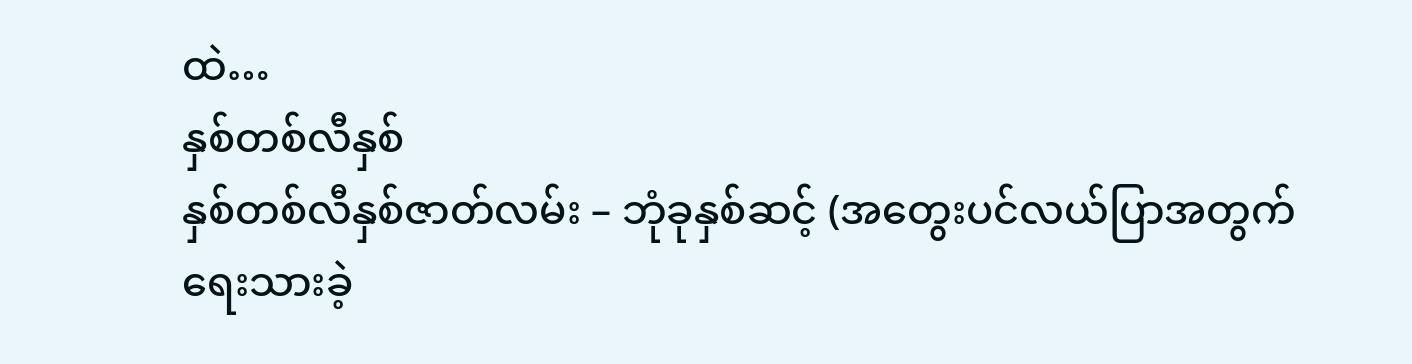ထဲ…
နှစ်တစ်လီနှစ်
နှစ်တစ်လီနှစ်ဇာတ်လမ်း – ဘုံခုနှစ်ဆင့် (အတွေးပင်လယ်ပြာအတွက် ရေးသားခဲ့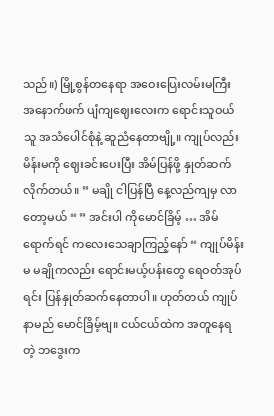သည်။) မြို့စွန်တနေရာ အဝေးပြေးလမ်းမကြီး အနောက်ဖက် ပျံကျဈေးလေးက ရောင်းသူဝယ်သူ အသံပေါင်စုံနဲ့ ဆူညံနေတာဗျို့။ ကျုပ်လည်း မိန်းမကို ဈေးခင်းပေးပြီး အိမ်ပြန်ဖို့ နှုတ်ဆက်လိုက်တယ်။ ” မချို ငါပြန်ပြီ နေ့လည်ကျမှ လာတော့မယ် “ ” အင်းပါ ကိုမောင်ခြိမ့် … အိမ်ရောက်ရင် ကလေးသေချာကြည့်နော် “ ကျုပ်မိန်းမ မချိုကလည်း ရောင်းမယ့်ပန်းတွေ ရေဝတ်အုပ်ရင်း ပြန်နှုတ်ဆက်နေတာပါ။ ဟုတ်တယ် ကျုပ်နာမည် မောင်ခြိမ့်ဗျ။ ငယ်ငယ်ထဲက အတူနေရတဲ့ ဘဒွေးက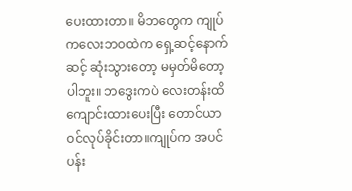ပေးထားတာ။ မိဘတွေက ကျုပ်ကလေးဘဝထဲက ရှေ့ဆင့်နောက်ဆင့် ဆုံးသွားတော့ မမှတ်မိတော့ပါဘူး။ ဘဒွေးကပဲ လေးတန်းထိ ကျောင်းထားပေးပြီး တောင်ယာဝင်လုပ်ခိုင်းတာ။ကျုပ်က အပင်ပန်း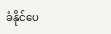ခံနိုင်ပေ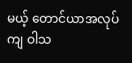မယ့် တောင်ယာအလုပ်ကျ ဝါသ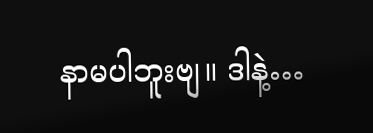နာမပါဘူးဗျ။ ဒါနဲ့…